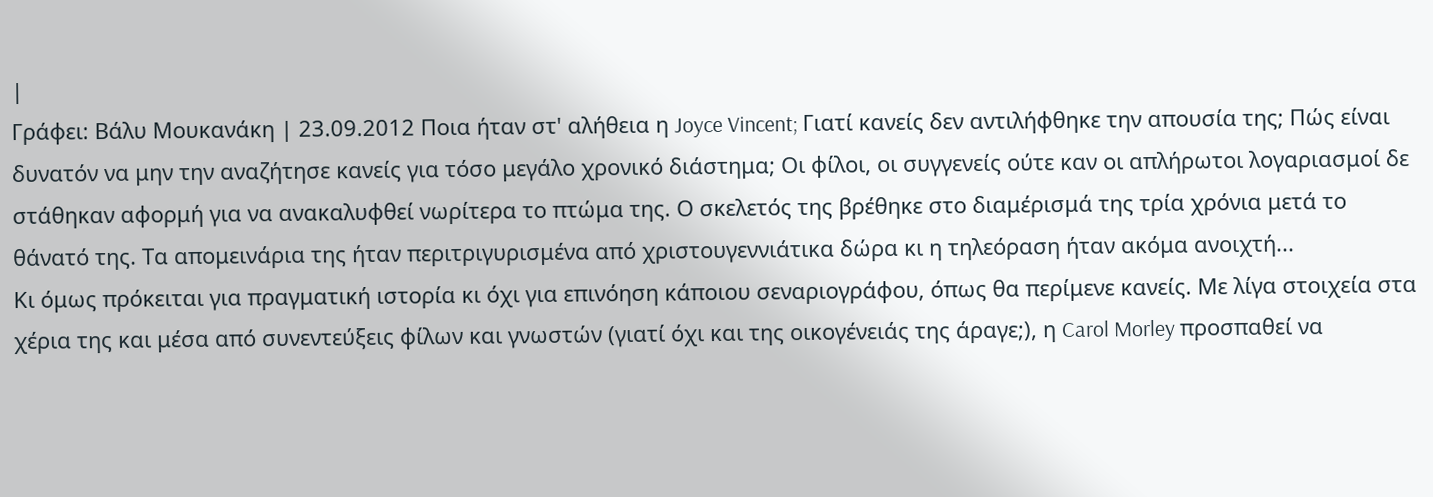|
Γράφει: Βάλυ Μουκανάκη | 23.09.2012 Ποια ήταν στ' αλήθεια η Joyce Vincent; Γιατί κανείς δεν αντιλήφθηκε την απουσία της; Πώς είναι δυνατόν να μην την αναζήτησε κανείς για τόσο μεγάλο χρονικό διάστημα; Οι φίλοι, οι συγγενείς ούτε καν οι απλήρωτοι λογαριασμοί δε στάθηκαν αφορμή για να ανακαλυφθεί νωρίτερα το πτώμα της. Ο σκελετός της βρέθηκε στο διαμέρισμά της τρία χρόνια μετά το θάνατό της. Τα απομεινάρια της ήταν περιτριγυρισμένα από χριστουγεννιάτικα δώρα κι η τηλεόραση ήταν ακόμα ανοιχτή...
Κι όμως πρόκειται για πραγματική ιστορία κι όχι για επινόηση κάποιου σεναριογράφου, όπως θα περίμενε κανείς. Με λίγα στοιχεία στα χέρια της και μέσα από συνεντεύξεις φίλων και γνωστών (γιατί όχι και της οικογένειάς της άραγε;), η Carol Morley προσπαθεί να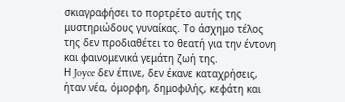σκιαγραφήσει το πορτρέτο αυτής της μυστηριώδους γυναίκας. Το άσχημο τέλος της δεν προδιαθέτει το θεατή για την έντονη και φαινομενικά γεμάτη ζωή της.
Η Joyce δεν έπινε, δεν έκανε καταχρήσεις, ήταν νέα, όμορφη, δημοφιλής, κεφάτη και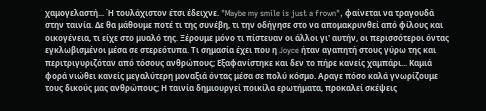χαμογελαστή... Ή τουλάχιστον έτσι έδειχνε. "Maybe my smile is just a frown", φαίνεται να τραγουδά στην ταινία. Δε θα μάθουμε ποτέ τι της συνέβη, τι την οδήγησε στο να απομακρυνθεί από φίλους και οικογένεια, τι είχε στο μυαλό της. Ξέρουμε μόνο τι πίστευαν οι άλλοι γι' αυτήν, οι περισσότεροι όντας εγκλωβισμένοι μέσα σε στερεότυπα. Τι σημασία έχει που η Joyce ήταν αγαπητή στους γύρω της και περιτριγυριζόταν από τόσους ανθρώπους; Εξαφανίστηκε και δεν το πήρε κανείς χαμπάρι... Καμιά φορά νιώθει κανείς μεγαλύτερη μοναξιά όντας μέσα σε πολύ κόσμο. Αραγε πόσο καλά γνωρίζουμε τους δικούς μας ανθρώπους; Η ταινία δημιουργεί ποικίλα ερωτήματα, προκαλεί σκέψεις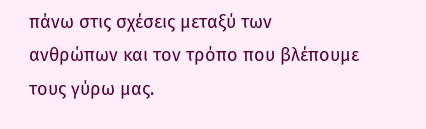πάνω στις σχέσεις μεταξύ των ανθρώπων και τον τρόπο που βλέπουμε τους γύρω μας.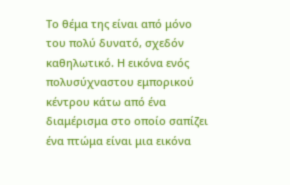Το θέμα της είναι από μόνο του πολύ δυνατό, σχεδόν καθηλωτικό. Η εικόνα ενός πολυσύχναστου εμπορικού κέντρου κάτω από ένα διαμέρισμα στο οποίο σαπίζει ένα πτώμα είναι μια εικόνα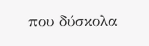που δύσκολα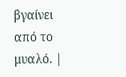βγαίνει από το μυαλό. |